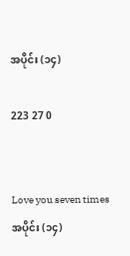အပိုင်း (၁၄)

223 27 0


Love you seven times
အပိုင်း (၁၄)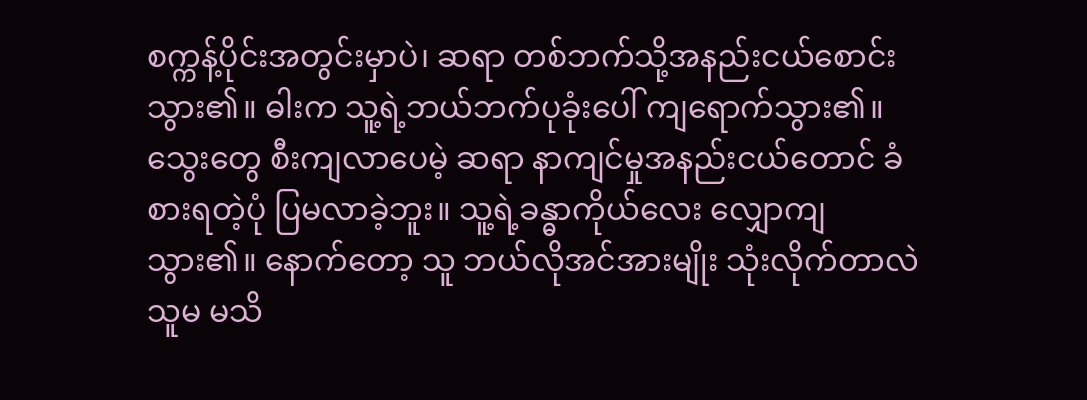စက္ကန့်ပိုင်းအတွင်းမှာပဲ၊ ဆရာ တစ်ဘက်သို့အနည်းငယ်စောင်းသွား၏။ ဓါးက သူ့ရဲ့ဘယ်ဘက်ပုခုံးပေါ် ကျရောက်သွား၏။ သွေးတွေ စီးကျလာပေမဲ့ ဆရာ နာကျင်မှုအနည်းငယ်တောင် ခံစားရတဲ့ပုံ ပြမလာခဲ့ဘူး။ သူ့ရဲ့ခန္ဓာကိုယ်လေး လျှောကျသွား၏။ နောက်တော့ သူ ဘယ်လိုအင်အားမျိုး သုံးလိုက်တာလဲ သူမ မသိ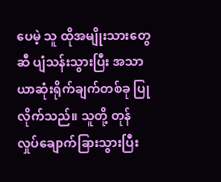ပေမဲ့ သူ ထိုအမျိုးသားတွေဆီ ပျံသန်းသွားပြီး အသာယာဆုံးရိုက်ချက်တစ်ခု ပြုလိုက်သည်။ သူတို့ တုန်လှုပ်ချောက်ခြားသွားပြီး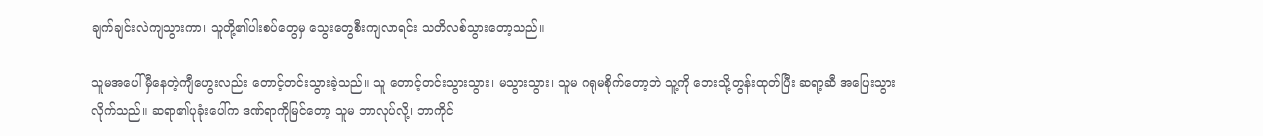ချက်ချင်းလဲကျသွားကာ၊ သူတို့၏ပါးစပ်တွေမှ သွေးတွေစီးကျလာရင်း သတိလစ်သွားတော့သည်။

သူမအပေါ် မှီနေတဲ့ကျီဟွေးလည်း တောင့်တင်းသွားခဲ့သည်။ သူ တောင့်တင်းသွားသွား၊ မသွားသွား၊ သူမ ဂရုမစိုက်တော့ဘဲ သူ့ကို ဘေးသို့တွန်းထုတ်ပြီး ဆရာ့ဆီ အပြေးသွားလိုက်သည်။ ဆရာ၏ပုခုံးပေါ်က ဒဏ်ရာကိုမြင်တော့ သူမ ဘာလုပ်လို့၊ ဘာကိုင်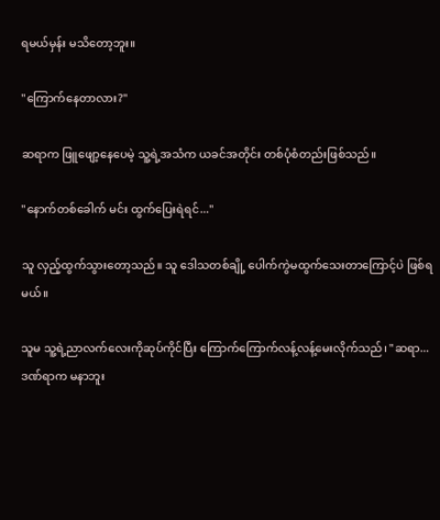ရမယ်မှန်း မသိတော့ဘူး။

"ကြောက်နေတာလား?"

ဆရာက ဖြူဖျော့နေပေမဲ့ သူ့ရဲ့အသံက ယခင်အတိုင်း တစ်ပုံစံတည်းဖြစ်သည်။

"နောက်တစ်ခေါက် မင်း ထွက်ပြေးရဲရင်..."

သူ လှည့်ထွက်သွားတော့သည်။ သူ ဒေါသတစ်ချို့ ပေါက်ကွဲမထွက်သေးတာကြောင့်ပဲ ဖြစ်ရမယ်။

သူမ သူ့ရဲ့ညာလက်လေးကိုဆုပ်ကိုင်ပြီး ကြောက်ကြောက်လန့်လန့်မေးလိုက်သည်၊ "ဆရာ... ဒဏ်ရာက မနာဘူး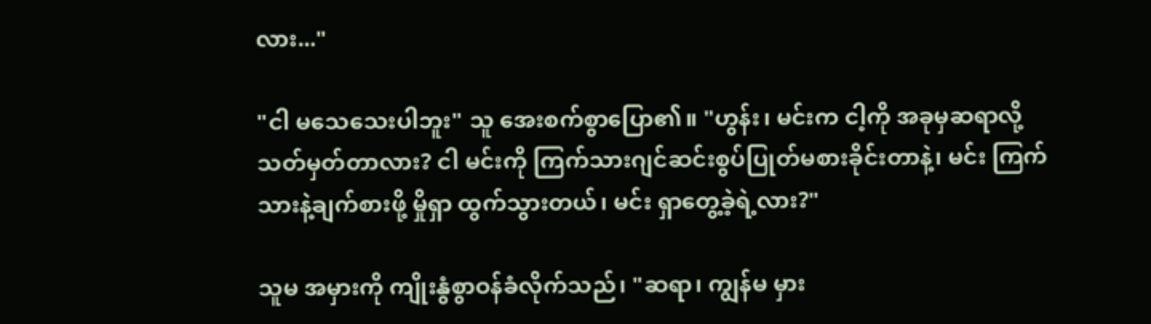လား..."

"ငါ မသေသေးပါဘူး" သူ အေးစက်စွာပြော၏။ "ဟွန်း၊ မင်းက ငါ့ကို အခုမှဆရာလို့ သတ်မှတ်တာလား? ငါ မင်းကို ကြက်သားဂျင်ဆင်းစွပ်ပြုတ်မစားခိုင်းတာနဲ့၊ မင်း ကြက်သားနဲ့ချက်စားဖို့ မှိုရှာ ထွက်သွားတယ်၊ မင်း ရှာတွေ့ခဲ့ရဲ့လား?"

သူမ အမှားကို ကျိုးနွံစွာဝန်ခံလိုက်သည်၊ "ဆရာ၊ ကျွန်မ မှား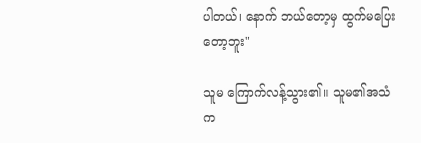ပါတယ်၊ နောက် ဘယ်တော့မှ ထွက်မပြေးတော့ဘူး"

သူမ ကြောက်လန့်သွား၏။ သူမ၏အသံက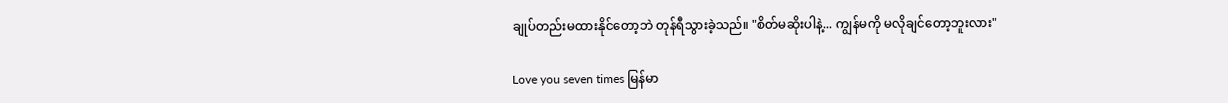ချုပ်တည်းမထားနိုင်တော့ဘဲ တုန်ရီသွားခဲ့သည်။ "စိတ်မဆိုးပါနဲ့... ကျွန်မကို မလိုချင်တော့ဘူးလား"

Love you seven times မြန်မာ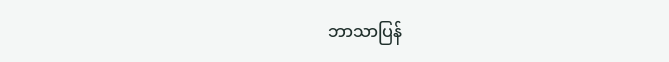ဘာသာပြန်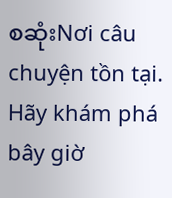စဆုံးNơi câu chuyện tồn tại. Hãy khám phá bây giờ